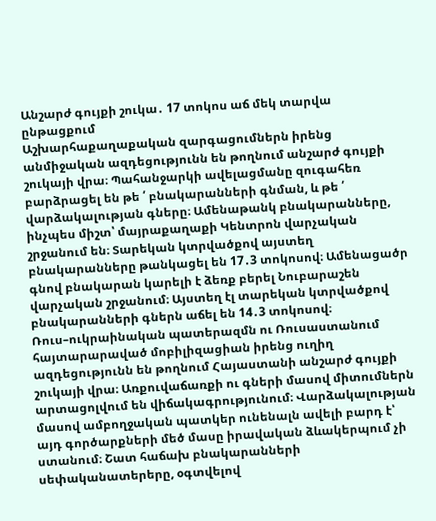Անշարժ գույքի շուկա․ 17 տոկոս աճ մեկ տարվա ընթացքում
Աշխարհաքաղաքական զարգացումներն իրենց անմիջական ազդեցությունն են թողնում անշարժ գույքի շուկայի վրա։ Պահանջարկի ավելացմանը զուգահեռ բարձրացել են թե ՛ բնակարանների գնման, և թե ՛ վարձակալության գները։ Ամենաթանկ բնակարանները, ինչպես միշտ՝ մայրաքաղաքի Կենտրոն վարչական շրջանում են։ Տարեկան կտրվածքով այստեղ բնակարանները թանկացել են 17․3 տոկոսով։ Ամենացածր գնով բնակարան կարելի է ձեռք բերել Նուբարաշեն վարչական շրջանում։ Այստեղ էլ տարեկան կտրվածքով բնակարանների գներն աճել են 14․3 տոկոսով։
Ռուս–ուկրաինական պատերազմն ու Ռուսաստանում հայտարարաված մոբիլիզացիան իրենց ուղիղ ազդեցությունն են թողնում Հայաստանի անշարժ գույքի շուկայի վրա։ Առքուվաճառքի ու գների մասով միտումներն արտացոլվում են վիճակագրությունում։ Վարձակալության մասով ամբողջական պատկեր ունենալն ավելի բարդ է՝ այդ գործարքների մեծ մասը իրավական ձևակերպում չի ստանում։ Շատ հաճախ բնակարանների սեփականատերերը, օգտվելով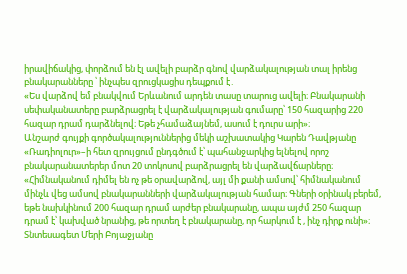իրավիճակից, փորձում են էլ ավելի բարձր գնով վարձակալության տալ իրենց բնակարանները ՝ ինչպես զրուցկացիս դեպքում է․
«Ես վարձով եմ բնակվում Երևանում արդեն տասը տարուց ավելի։ Բնակարանի սեփականատերը բարձրացրել է վարձակալության գումարը՝ 150 հազարից 220 հազար դրամ դարձնելով։ Եթե չհամաձայնեմ, ասում է դուրս արի»։
Անշարժ գույքի գործակալություններից մեկի աշխատակից Կարեն Դավթյանը «Ռադիոլուր»–ի հետ զրույցում ընդգծում է՝ պահանջարկից ելնելով որոշ բնակարանատերեր մոտ 20 տոկոսով բարձրացրել են վարձավճարները։
«Հիմնականում դիմել են ոչ թե օրավարձով, այլ մի քանի ամսով՝ հիմնականում մինչև վեց ամսով բնակարանների վարձակալության համար։ Գների օրինակ բերեմ, եթե նախկինում 200 հազար դրամ արժեր բնակարանը, ապա այժմ 250 հազար դրամ է՝ կախված նրանից, թե որտեղ է բնակարանը, որ հարկում է , ինչ դիրք ունի»։
Տնտեսագետ Մերի Բոյաջյանը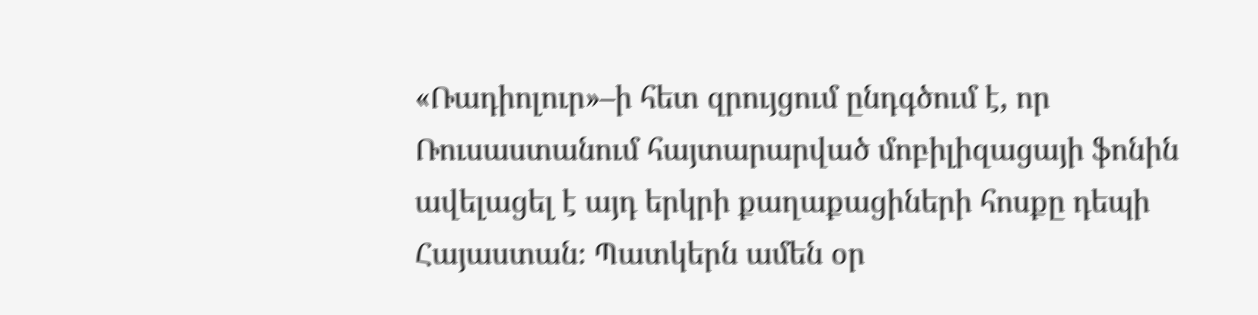«Ռադիոլուր»–ի հետ զրույցում ընդգծում է, որ Ռուսաստանում հայտարարված մոբիլիզացայի ֆոնին ավելացել է այդ երկրի քաղաքացիների հոսքը դեպի Հայաստան։ Պատկերն ամեն օր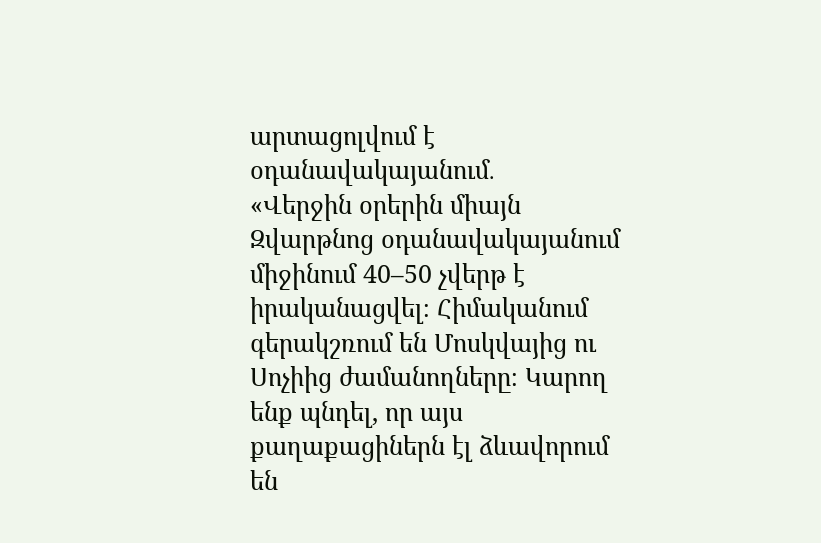արտացոլվում է օդանավակայանում․
«Վերջին օրերին միայն Զվարթնոց օդանավակայանում միջինում 40–50 չվերթ է իրականացվել։ Հիմականում գերակշռում են Մոսկվայից ու Սոչիից ժամանողները։ Կարող ենք պնդել, որ այս քաղաքացիներն էլ ձևավորում են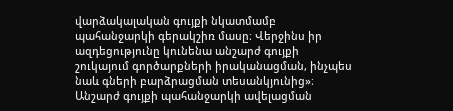վարձակալական գույքի նկատմամբ պահանջարկի գերակշիռ մասը։ Վերջինս իր ազդեցությունը կունենա անշարժ գույքի շուկայում գործարքների իրականացման, ինչպես նաև գների բարձրացման տեսանկյունից»։
Անշարժ գույքի պահանջարկի ավելացման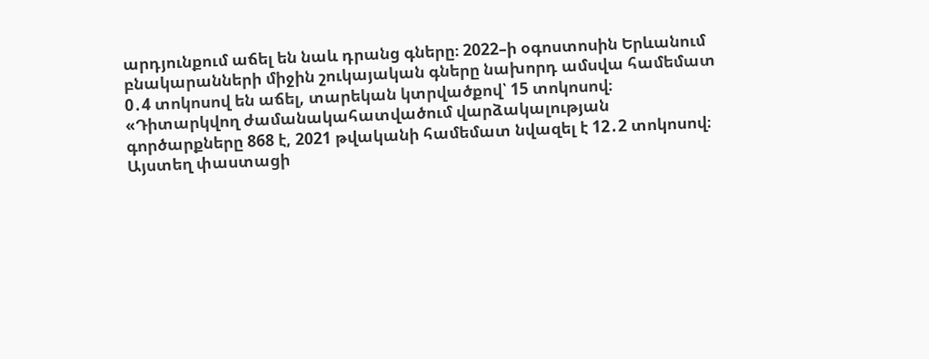արդյունքում աճել են նաև դրանց գները։ 2022–ի օգոստոսին Երևանում բնակարանների միջին շուկայական գները նախորդ ամսվա համեմատ 0․4 տոկոսով են աճել, տարեկան կտրվածքով՝ 15 տոկոսով։
«Դիտարկվող ժամանակահատվածում վարձակալության գործարքները 868 է, 2021 թվականի համեմատ նվազել է 12․2 տոկոսով։ Այստեղ փաստացի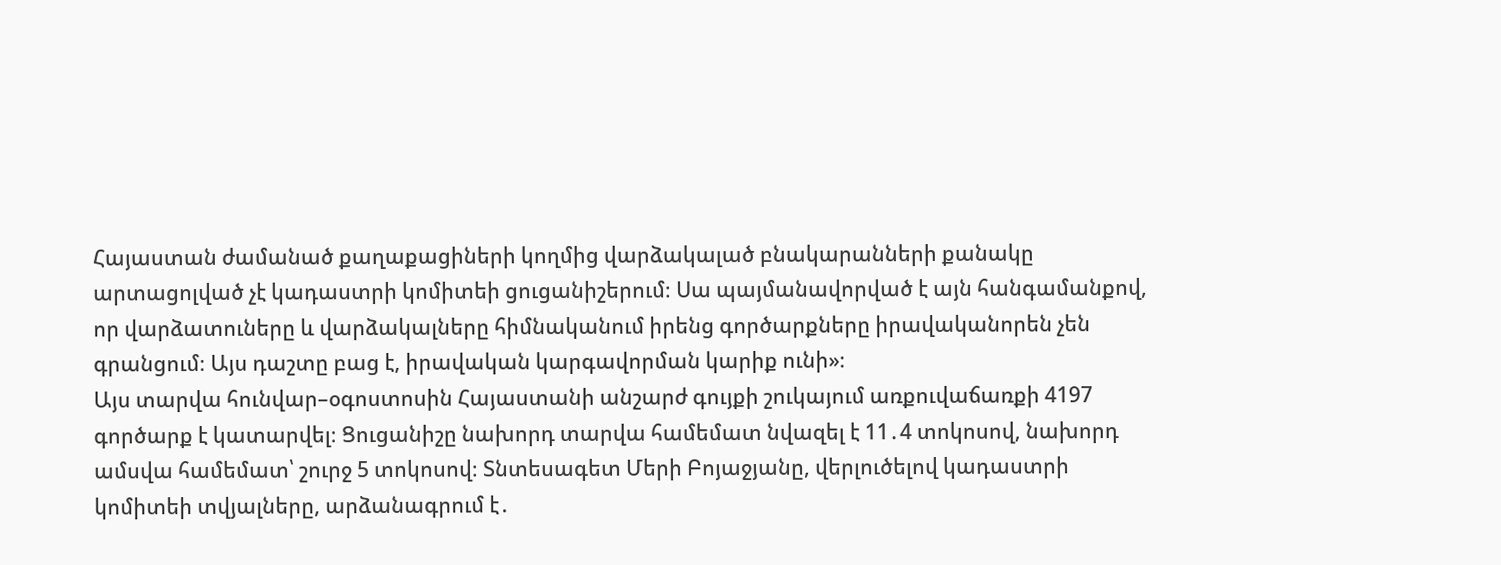Հայաստան ժամանած քաղաքացիների կողմից վարձակալած բնակարանների քանակը արտացոլված չէ կադաստրի կոմիտեի ցուցանիշերում։ Սա պայմանավորված է այն հանգամանքով, որ վարձատուները և վարձակալները հիմնականում իրենց գործարքները իրավականորեն չեն գրանցում։ Այս դաշտը բաց է, իրավական կարգավորման կարիք ունի»։
Այս տարվա հունվար–օգոստոսին Հայաստանի անշարժ գույքի շուկայում առքուվաճառքի 4197 գործարք է կատարվել։ Ցուցանիշը նախորդ տարվա համեմատ նվազել է 11․4 տոկոսով, նախորդ ամսվա համեմատ՝ շուրջ 5 տոկոսով։ Տնտեսագետ Մերի Բոյաջյանը, վերլուծելով կադաստրի կոմիտեի տվյալները, արձանագրում է․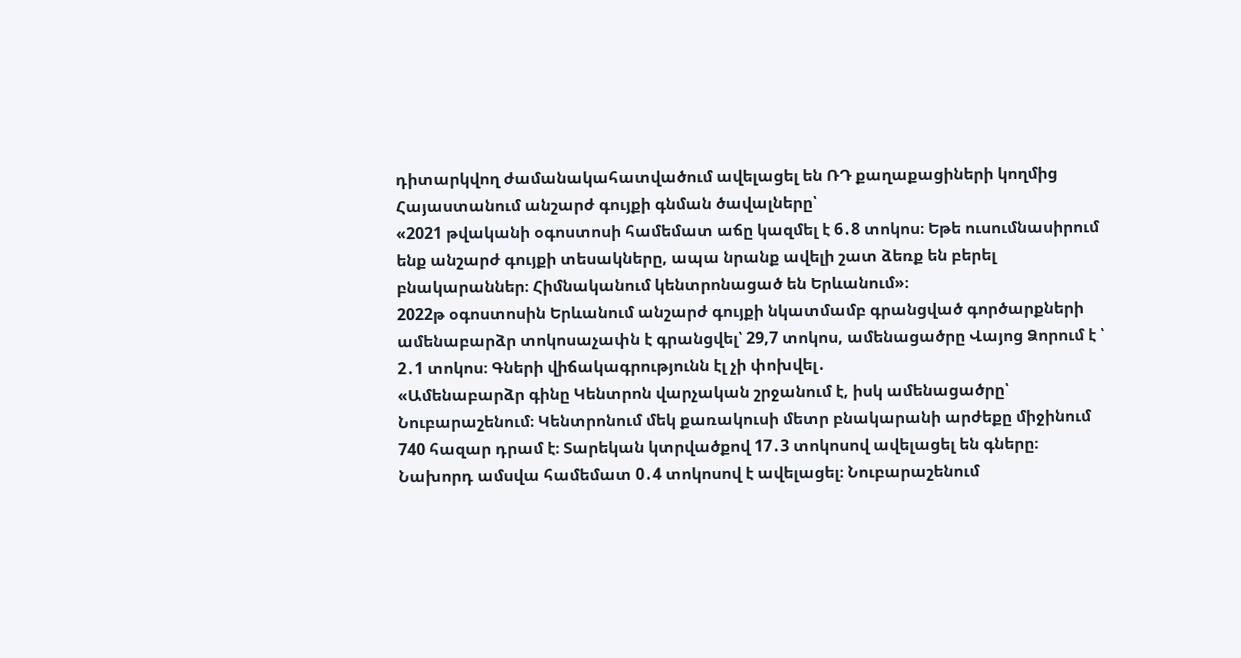դիտարկվող ժամանակահատվածում ավելացել են ՌԴ քաղաքացիների կողմից Հայաստանում անշարժ գույքի գնման ծավալները՝
«2021 թվականի օգոստոսի համեմատ աճը կազմել է 6․8 տոկոս։ Եթե ուսումնասիրում ենք անշարժ գույքի տեսակները, ապա նրանք ավելի շատ ձեռք են բերել բնակարաններ։ Հիմնականում կենտրոնացած են Երևանում»։
2022թ օգոստոսին Երևանում անշարժ գույքի նկատմամբ գրանցված գործարքների ամենաբարձր տոկոսաչափն է գրանցվել՝ 29,7 տոկոս, ամենացածրը Վայոց Ձորում է ՝ 2․1 տոկոս։ Գների վիճակագրությունն էլ չի փոխվել․
«Ամենաբարձր գինը Կենտրոն վարչական շրջանում է, իսկ ամենացածրը՝ Նուբարաշենում։ Կենտրոնում մեկ քառակուսի մետր բնակարանի արժեքը միջինում 740 հազար դրամ է։ Տարեկան կտրվածքով 17․3 տոկոսով ավելացել են գները։ Նախորդ ամսվա համեմատ 0․4 տոկոսով է ավելացել։ Նուբարաշենում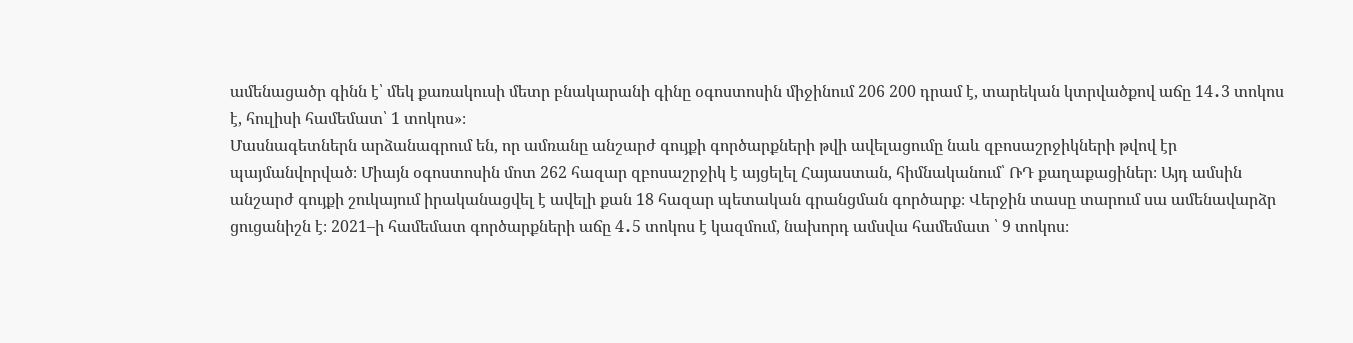ամենացածր գինն է՝ մեկ քառակուսի մետր բնակարանի գինը օգոստոսին միջինում 206 200 դրամ է, տարեկան կտրվածքով աճը 14․3 տոկոս է, հուլիսի համեմատ՝ 1 տոկոս»։
Մասնագետներն արձանագրում են, որ ամռանը անշարժ գույքի գործարքների թվի ավելացումը նաև զբոսաշրջիկների թվով էր պայմանվորված։ Միայն օգոստոսին մոտ 262 հազար զբոսաշրջիկ է այցելել Հայաստան, հիմնականում՝ ՌԴ քաղաքացիներ։ Այդ ամսին անշարժ գույքի շուկայում իրականացվել է ավելի քան 18 հազար պետական գրանցման գործարք։ Վերջին տասը տարում սա ամենավարձր ցուցանիշն է։ 2021–ի համեմատ գործարքների աճը 4․5 տոկոս է կազմում, նախորդ ամսվա համեմատ ՝ 9 տոկոս։